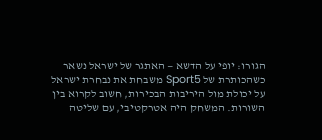הגורו: יופי על הדשא — האתגר של ישראל נשאר
כשהכותרת של Sport5 משבחת את נבחרת ישראל על יכולת מול היריבות הבכירות, חשוב לקרוא בין השורות. המשחק היה אטרקטיבי, עם שליטה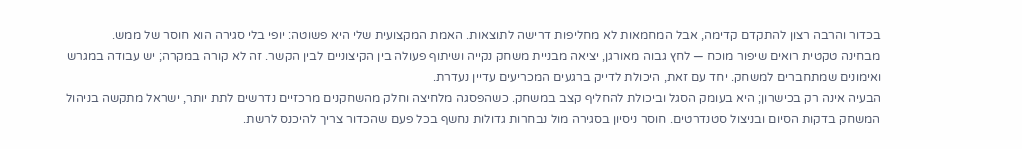בכדור והרבה רצון להתקדם קדימה, אבל המחמאות לא מחליפות דרישה לתוצאות. האמת המקצועית שלי היא פשוטה: יופי בלי סגירה הוא חוסר של ממש.
מבחינה טקטית רואים שיפור מוכח — לחץ גבוה מאורגן, יציאה מבניית משחק נקייה ושיתוף פעולה בין הקיצוניים לבין הקשר. זה לא קורה במקרה; יש עבודה במגרש ואימונים שמתחברים למשחק. יחד עם זאת, היכולת לדייק ברגעים המכריעים עדיין נעדרת.
הבעיה אינה רק בכישרון; היא בעומק הסגל וביכולת להחליף קצב במשחק. כשהפסגה מלחיצה וחלק מהשחקנים מרכזיים נדרשים לתת יותר, ישראל מתקשה בניהול המשחק בדקות הסיום ובניצול סטנדרטים. חוסר ניסיון בסגירה מול נבחרות גדולות נחשף בכל פעם שהכדור צריך להיכנס לרשת.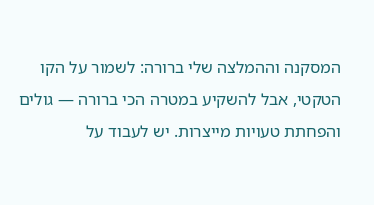המסקנה וההמלצה שלי ברורה: לשמור על הקו הטקטי, אבל להשקיע במטרה הכי ברורה — גולים והפחתת טעויות מייצרות. יש לעבוד על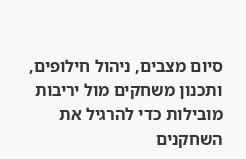סיום מצבים, ניהול חילופים, ותכנון משחקים מול יריבות מובילות כדי להרגיל את השחקנים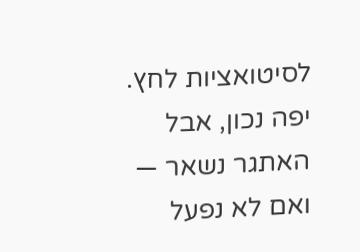לסיטואציות לחץ. יפה נכון, אבל האתגר נשאר — ואם לא נפעל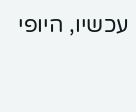עכשיו, היופי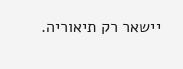יישאר רק תיאוריה.